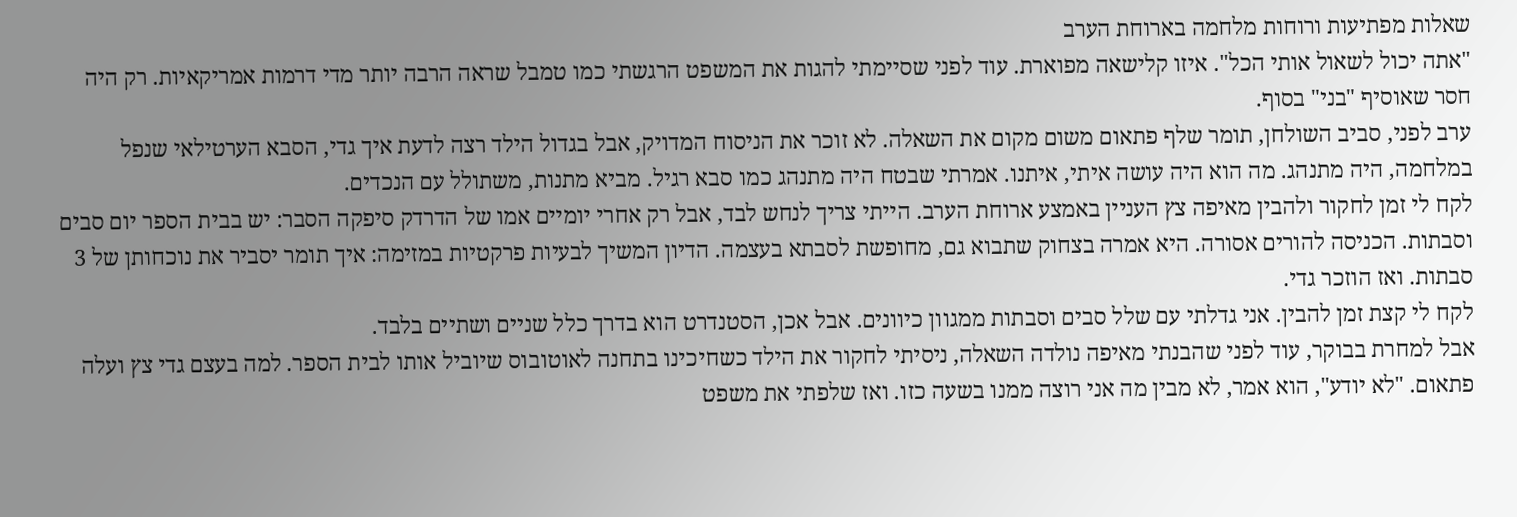שאלות מפתיעות ורוחות מלחמה בארוחת הערב
"אתה יכול לשאול אותי הכל". איזו קלישאה מפוארת. עוד לפני שסיימתי להגות את המשפט הרגשתי כמו טמבל שראה הרבה יותר מדי דרמות אמריקאיות. רק היה חסר שאוסיף "בני" בסוף.
ערב לפני, סביב השולחן, תומר שלף פתאום משום מקום את השאלה. לא זוכר את הניסוח המדויק, אבל בגדול הילד רצה לדעת איך גדי, הסבא הערטילאי שנפל במלחמה, היה מתנהג. מה הוא היה עושה איתי, איתנו. אמרתי שבטח היה מתנהג כמו סבא רגיל. מביא מתנות, משתולל עם הנכדים.
לקח לי זמן לחקור ולהבין מאיפה צץ העניין באמצע ארוחת הערב. הייתי צריך לנחש לבד, אבל רק אחרי יומיים אמו של הדרדק סיפקה הסבר: יש בבית הספר יום סבים וסבתות. הכניסה להורים אסורה. היא אמרה בצחוק שתבוא גם, מחופשת לסבתא בעצמה. הדיון המשיך לבעיות פרקטיות במזימה: איך תומר יסביר את נוכחותן של 3 סבתות. ואז הוזכר גדי.
לקח לי קצת זמן להבין. אני גדלתי עם שלל סבים וסבתות ממגוון כיוונים. אבל אכן, הסטנדרט הוא בדרך כלל שניים ושתיים בלבד.
אבל למחרת בבוקר, עוד לפני שהבנתי מאיפה נולדה השאלה, ניסיתי לחקור את הילד כשחיכינו בתחנה לאוטובוס שיוביל אותו לבית הספר. למה בעצם גדי צץ ועלה פתאום. "לא יודע", הוא אמר, לא מבין מה אני רוצה ממנו בשעה כזו. ואז שלפתי את משפט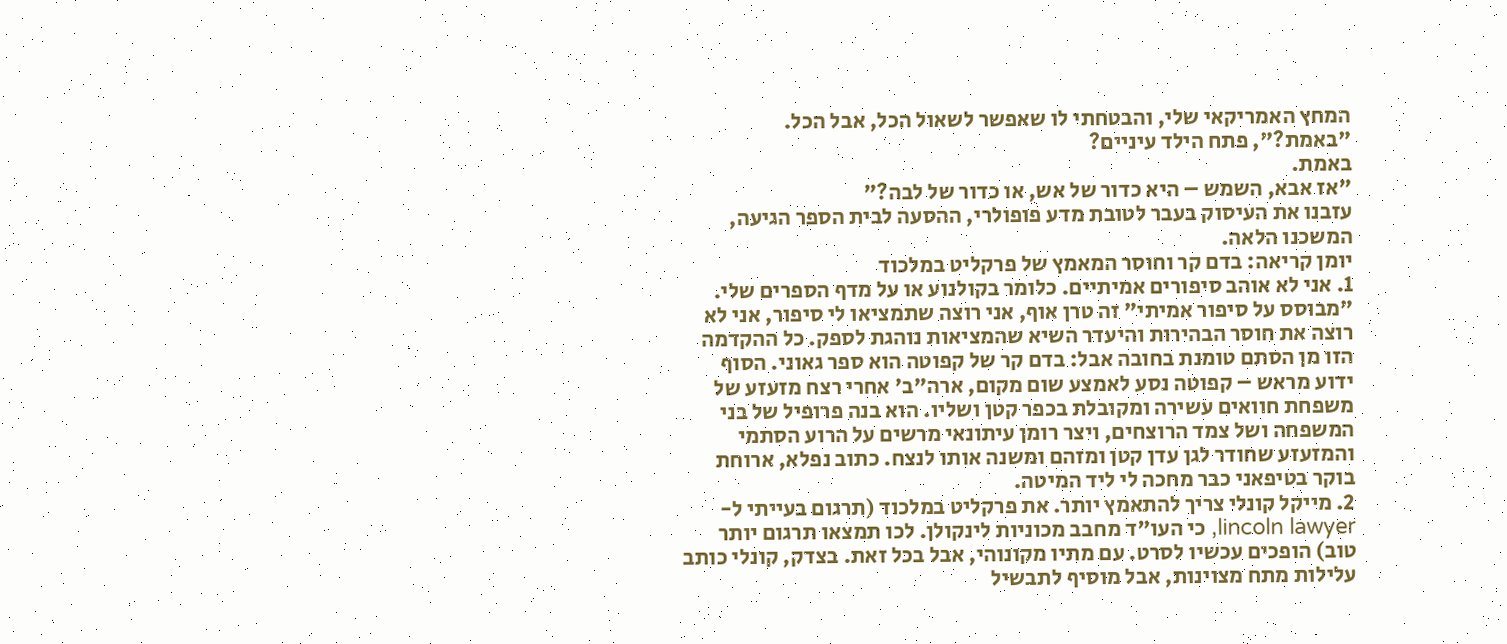המחץ האמריקאי שלי, והבטחתי לו שאפשר לשאול הכל, אבל הכל.
"באמת?", פתח הילד עיניים?
באמת.
"אז אבא, השמש – היא כדור של אש, או כדור של לבה?"
עזבנו את העיסוק בעבר לטובת מדע פופולרי, ההסעה לבית הספר הגיעה, המשכנו הלאה.
יומן קריאה: בדם קר וחוסר המאמץ של פרקליט במלכוד
1. אני לא אוהב סיפורים אמיתיים. כלומר בקולנוע או על מדף הספרים שלי. "מבוסס על סיפור אמיתי" זה טרן אוף, אני רוצה שתמציאו לי סיפור, אני לא רוצה את חוסר הבהירות והיעדר השיא שהמציאות נוהגת לספק. כל ההקדמה הזו מן הסתם טומנת בחובה אבל: בדם קר של קפוטה הוא ספר גאוני. הסוף ידוע מראש – קפוטה נסע לאמצע שום מקום, ארה"ב' אחרי רצח מזעזע של משפחת חוואים עשירה ומקובלת בכפר קטן ושליו. הוא בנה פרופיל של בני המשפחה ושל צמד הרוצחים, ויצר רומן עיתונאי מרשים על הרוע הסתמי והמזעזע שחודר לגן עדן קטן ומזהם ומשנה אותו לנצח. כתוב נפלא, ארוחת בוקר בטיפאני כבר מחכה לי ליד המיטה.
2. מייקל קונלי צריך להתאמץ יותר. את פרקליט במלכוד (תרגום בעייתי ל-lincoln lawyer, כי העו"ד מחבב מכוניות לינקולן. לכו תמצאו תרגום יותר טוב) הופכים עכשיו לסרט. עם מתיו מקונוהי, אבל בכל זאת. בצדק, קונלי כותב עלילות מתח מצוינות, אבל מוסיף לתבשיל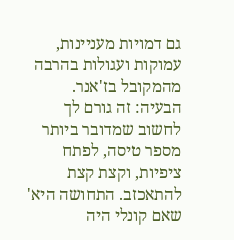גם דמויות מעניינות, עמוקות ועגולות בהרבה מהמקובל בז'אנר. הבעיה: זה גורם לך לחשוב שמדובר ביותר מספר טיסה, לפתח ציפיות, וקצת קצת להתאכזב. התחושה היא' שאם קונלי היה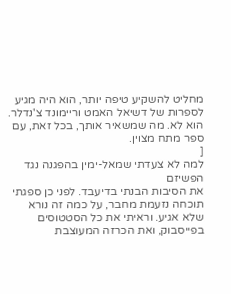מחליט להשקיע טיפה יותר, הוא היה מגיע לספרות של דשיאל האמט וריימונד צ'נדלר. הוא לא. מה שמשאיר אותך, בכל זאת, עם ספר מתח מצוין.
[
למה לא צעדתי שמאל-ימין בהפגנה נגד הפשיזם
את הסיבות הבנתי בדיעבד. לפני כן ספגתי תוכחה נזעמת מחבר, על כמה זה נורא שלא אגיע. וראיתי את כל הסטטוסים בפייסבוק, ואת הכרזה המעוצבת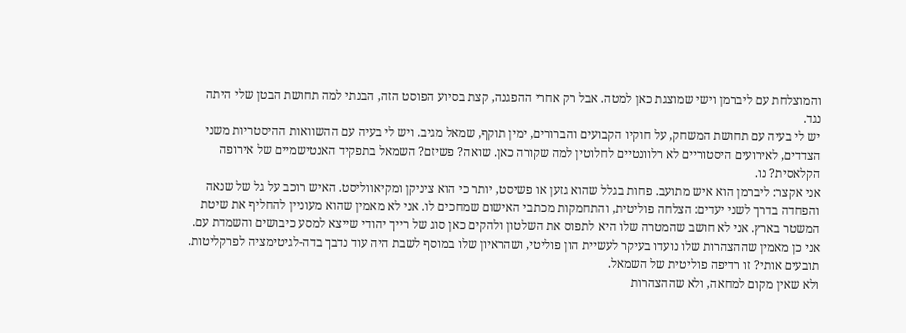והמוצלחת עם ליברמן וישי שמוצגת כאן למטה. אבל רק אחרי ההפגנה, קצת בסיוע הפוסט הזה, הבנתי למה תחושת הבטן שלי היתה נגד.
יש לי בעיה עם תחושת המשחק, על חוקיו הקבועים והברורים, ימין תוקף, שמאל מגיב. ויש לי בעיה עם ההשוואות ההיסטריות משני הצדדים, לאירועים היסטוריים לא רלוונטיים לחלוטין למה שקורה כאן. שואה? פשיזם? השמאל בתפקיד האנטישמיים של אירופה הקלאסית? נו.
אני אקצר: ליברמן הוא איש מתועב. פחות בגלל שהוא גזען או פשיסט, יותר כי הוא ציניקן ומקיאווליסט. האיש רוכב על גל של שנאה והפחדה בדרך לשני יעדים: הצלחה פוליטית, והתחמקות מכתבי האישום שמחכים לו. אני לא מאמין שהוא מעוניין להחליף את שיטת המשטר בארץ. אני לא חושב שהמטרה שלו היא לתפוס את השלטון ולהקים כאן סוג של רייך יהודי שייצא למסע כיבושים והשמדת עם. אני כן מאמין שההצהרות שלו נועדו בעיקר לעשיית הון פוליטי, ושהראיון שלו במוסף לשבת היה עוד נדבך בדה-לגיטימציה לפרקליטות. תובעים אותי? זו רדיפה פוליטית של השמאל.
ולא שאין מקום למחאה, ולא שההצהרות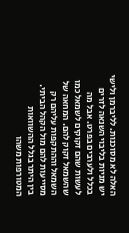האלה לא מסוכנות. לליברמן ולישי יש מניות בליבוי השנאה לזרים בכלל ולערבים בפרט. אבל מה לעשות שהם זקוקים לשמאל כמו שהשמאל זקוק להם. המחאה של השמאל וההתקפות עליהם רק מסייעות להם מול הקהל הביתי. בין היתר בגלל ההשוואות המטורפות משהו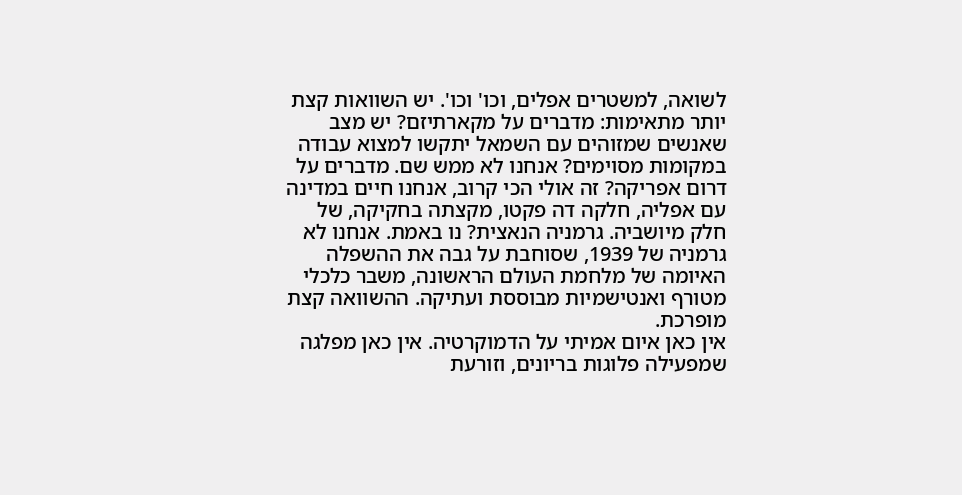לשואה, למשטרים אפלים, וכו' וכו'. יש השוואות קצת יותר מתאימות: מדברים על מקארתיזם? יש מצב שאנשים שמזוהים עם השמאל יתקשו למצוא עבודה במקומות מסוימים? אנחנו לא ממש שם. מדברים על דרום אפריקה? זה אולי הכי קרוב, אנחנו חיים במדינה עם אפליה, חלקה דה פקטו, מקצתה בחקיקה, של חלק מיושביה. גרמניה הנאצית? נו באמת. אנחנו לא גרמניה של 1939, שסוחבת על גבה את ההשפלה האיומה של מלחמת העולם הראשונה, משבר כלכלי מטורף ואנטישמיות מבוססת ועתיקה. ההשוואה קצת מופרכת.
אין כאן איום אמיתי על הדמוקרטיה. אין כאן מפלגה שמפעילה פלוגות בריונים, וזורעת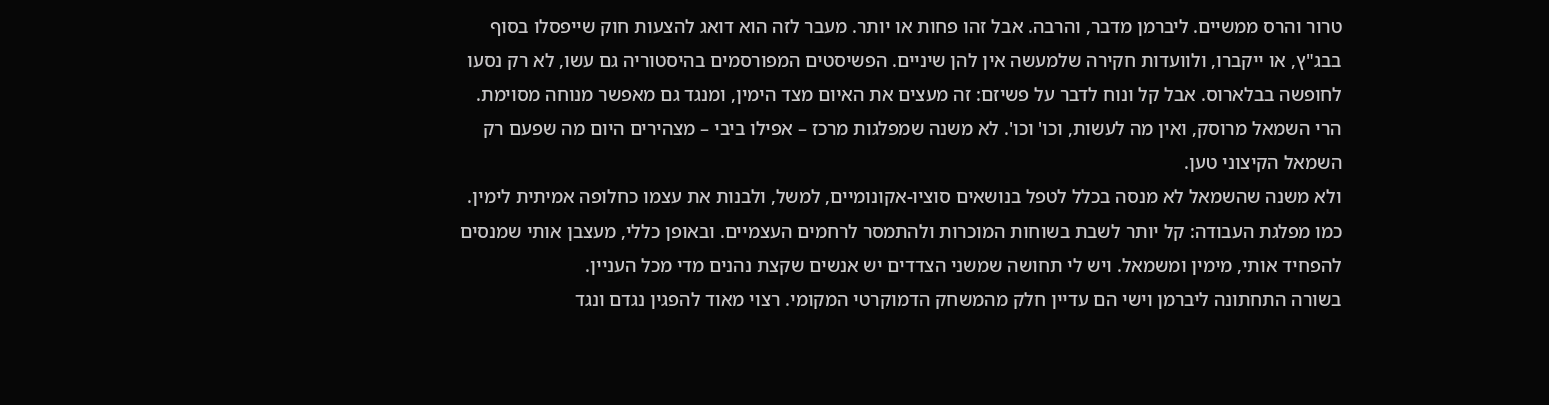טרור והרס ממשיים. ליברמן מדבר, והרבה. אבל זהו פחות או יותר. מעבר לזה הוא דואג להצעות חוק שייפסלו בסוף בבג"ץ, או ייקברו, ולוועדות חקירה שלמעשה אין להן שיניים. הפשיסטים המפורסמים בהיסטוריה גם עשו, לא רק נסעו לחופשה בבלארוס. אבל קל ונוח לדבר על פשיזם: זה מעצים את האיום מצד הימין, ומנגד גם מאפשר מנוחה מסוימת. הרי השמאל מרוסק, ואין מה לעשות, וכו' וכו'. לא משנה שמפלגות מרכז – אפילו ביבי – מצהירים היום מה שפעם רק השמאל הקיצוני טען.
ולא משנה שהשמאל לא מנסה בכלל לטפל בנושאים סוציו-אקונומיים, למשל, ולבנות את עצמו כחלופה אמיתית לימין. כמו מפלגת העבודה: קל יותר לשבת בשוחות המוכרות ולהתמסר לרחמים העצמיים. ובאופן כללי, מעצבן אותי שמנסים להפחיד אותי, מימין ומשמאל. ויש לי תחושה שמשני הצדדים יש אנשים שקצת נהנים מדי מכל העניין.
בשורה התחתונה ליברמן וישי הם עדיין חלק מהמשחק הדמוקרטי המקומי. רצוי מאוד להפגין נגדם ונגד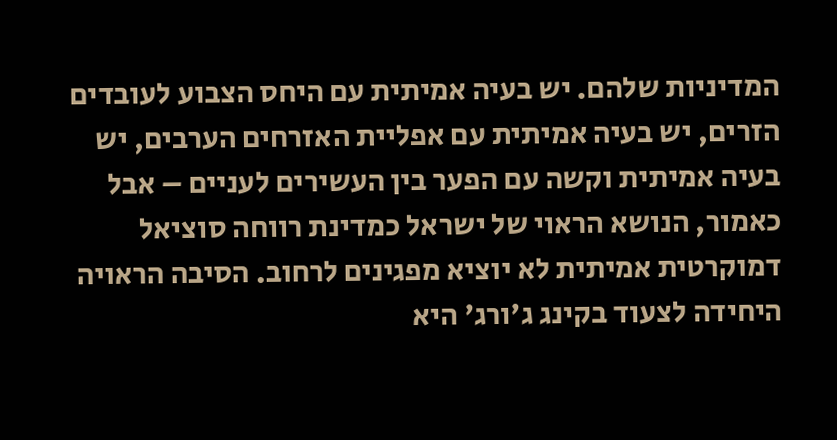המדיניות שלהם. יש בעיה אמיתית עם היחס הצבוע לעובדים הזרים, יש בעיה אמיתית עם אפליית האזרחים הערבים, יש בעיה אמיתית וקשה עם הפער בין העשירים לעניים – אבל כאמור, הנושא הראוי של ישראל כמדינת רווחה סוציאל דמוקרטית אמיתית לא יוציא מפגינים לרחוב. הסיבה הראויה היחידה לצעוד בקינג ג'ורג' היא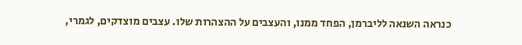כנראה השנאה לליברמן, הפחד ממנו, והעצבים על ההצהרות שלו. עצבים מוצדקים, לגמרי,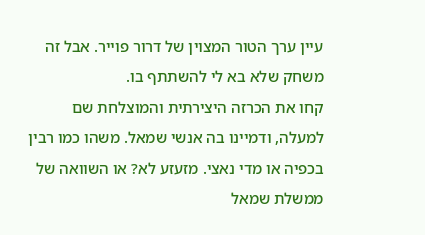עיין ערך הטור המצוין של דרור פוייר. אבל זה משחק שלא בא לי להשתתף בו.
קחו את הכרזה היצירתית והמוצלחת שם למעלה, ודמיינו בה אנשי שמאל. משהו כמו רבין בכפיה או מדי נאצי. מזעזע לא? או השוואה של ממשלת שמאל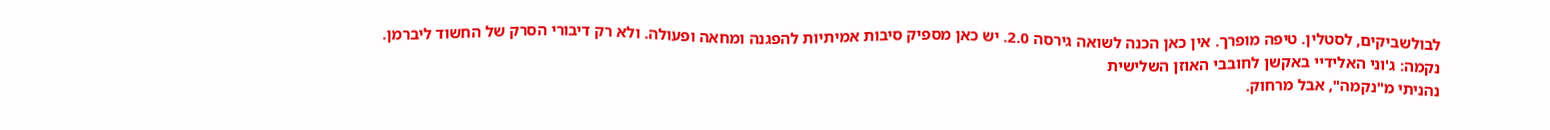לבולשביקים, לסטלין. טיפה מופרך. אין כאן הכנה לשואה גירסה 2.0. יש כאן מספיק סיבות אמיתיות להפגנה ומחאה ופעולה. ולא רק דיבורי הסרק של החשוד ליברמן.
נקמה: ג'וני האלידיי באקשן לחובבי האוזן השלישית
נהניתי מ"נקמה", אבל מרחוק.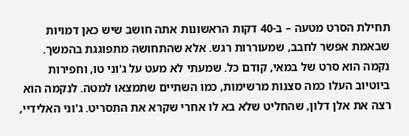תחילת הסרט מטעה – ב-40 דקות הראשונות אתה חושב שיש כאן דמויות שבאמת אפשר לחבב, שמעוררות רגש. אלא שהתחושה מתפוגגת בהמשך.
נקמה הוא סרט של במאי, קודם כל. שמעתי לא מעט על ג'וני טו, וחפירות ביוטיוב העלו כמה סצנות מרשימות, כמו השתיים שתמצאו למטה. לנקמה הוא רצה את אלן דלון, שהחליט שלא בא לו אחרי שקרא את התסריט. ג'וני האלידיי,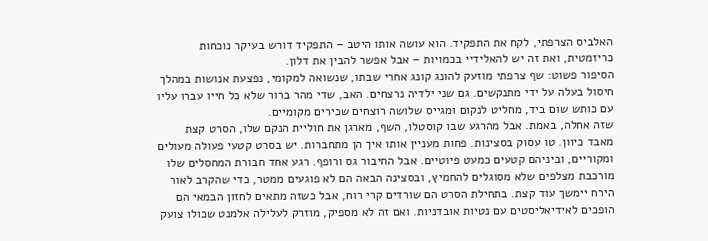האלביס הצרפתי, לקח את התפקיד. הוא עושה אותו היטב – התפקיד דורש בעיקר נוכחות כריזמטית, ואת זה יש להאלידיי בכמויות – אבל אפשר להבין את דלון.
הסיפור פשוט: שף צרפתי מוזעק להונג קונג אחרי שבתו, שנשואה למקומי, נפצעת אנושות במהלך חיסול בעלה על ידי מתנקשים. גם שני ילדיה נרצחים. האב, שדי מהר ברור שלא כל חייו עברו עליו עם כותש שום ביד, מחליט לנקום ומגייס שלושה רוצחים שכירים מקומיים.
שזה אחלה, באמת. אבל מהרגע שבו קוסטלו, השף, מארגן את חוליית הנקם שלו, הסרט קצת מאבד כיוון. טו עסוק בסצינות. פחות מעניין אותו איך הן מתחברות. יש בסרט קטעי פעולה מעולים ומקוריים, וביניהם קטעים כמעט פיוטיים. אבל החיבור גס ורופף. רגע אחד חבורת המחסלים שלו מורכבת מצלפים שלא מסוגלים להחמיץ, ובסצינה הבאה הם לא פוגעים ממטר, כדי שהקרב לאור הירח יימשך עוד קצת. בתחילת הסרט הם שורדים קרי רוח, אבל כשזה מתאים לחזון הבמאי הם הופכים לאידיאליסטים עם נטיות אובדניות. ואם זה לא מספיק, מוזרק לעלילה אלמנט שכולו צועק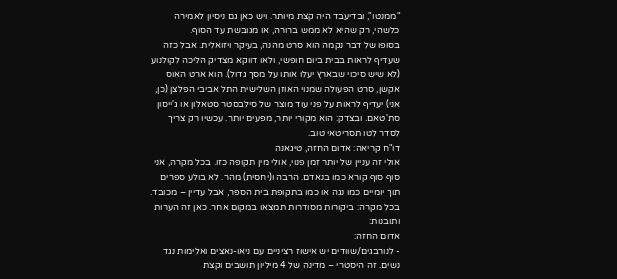"ממנטו", ובדיעבד היה קצת מיותר. ויש כאן גם ניסיון לאמירה כלשהי, רק שהיא לא ממש ברורה, או מגובשת עד הסוף.
בסופו של דבר נקמה הוא סרט מהנה, בעיקר ויזואלית. אבל כזה שעדיף לראות בבית ביום חופשי, ולאו דווקא מצדיק הליכה לקולנוע (לא שיש סיכוי שבארץ יעלו אותו על מסך גדול). הוא ארט האוס אקשן, סרט הפעולה שמנוי האוזן השלישית התל אביבי הפלצן (כן, אני) יעדיף לראות על פני עוד מוצר של סילבסטר סטאלון או ג'ייסון סת'טאם. ובצדק: הוא מקורי יותר, מפעים יותר. עכשיו רק צריך לסדר לטו תסריטאי טוב.
דו"ח קריאה: אדום החזה, טיגאנה
אולי זה עניין של יותר זמן פנוי, אולי מין תקופה כזו. בכל מקרה, אני סוף סוף קורא כמו בנאדם. הרבה ו(יחסית) מהר. לא בולע ספרים תוך יומיים כמו נגה או כמו בתקופת בית הספר, אבל עדיין – מכובד. בכל מקרה: ביקורות מסודרות תמצאו במקום אחר. כאן זה הערות ותובנות:
אדום החזה:
- לנורבגים/שוודים יש אישוז רציניים עם ניאו-נאצים ואלימות נגד נשים. זה היסטרי – מדינה של 4 מיליון תושבים וקצת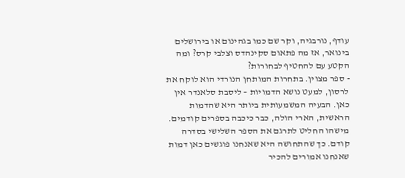עודף, נורבגיה, וקר שם כמו בגהינום או בירושלים בינואר, אז מה פתאום סקינהדס וצלבי קרס? ומה הקטע עם להחטיף לבחורות?
- ספר מצוין. בתחרות המותחן הנורדי הוא לוקח את לרסון, למעט נושא הדמויות – ליסבת סלאנדר אין כאן. הבעיה המשמעותית ביותר היא שהדמות הראשית, הארי הולה, כבר כיכבה בספרים קודמים. מישהו החליט לתרגם את הספר השלישי בסדרה קודם. כך שהתחושה היא שאנחנו פוגשים כאן דמות שאנחנו אמורים להכיר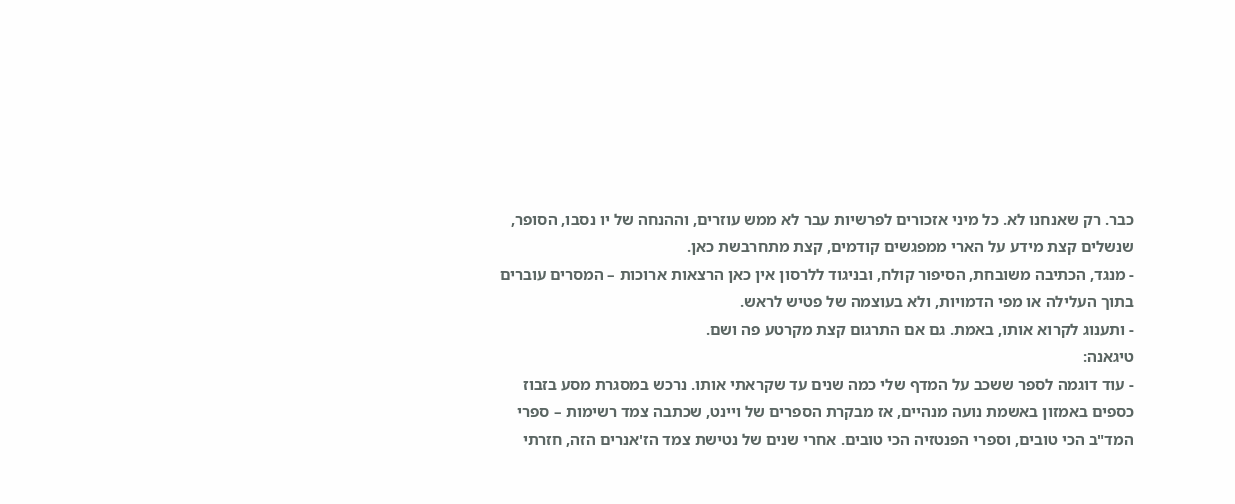כבר. רק שאנחנו לא. כל מיני אזכורים לפרשיות עבר לא ממש עוזרים, וההנחה של יו נסבו, הסופר, שנשלים קצת מידע על הארי ממפגשים קודמים, קצת מתחרבשת כאן.
- מנגד, הכתיבה משובחת, הסיפור קולח, ובניגוד ללרסון אין כאן הרצאות ארוכות – המסרים עוברים בתוך העלילה או מפי הדמויות, ולא בעוצמה של פטיש לראש.
- ותענוג לקרוא אותו, באמת. גם אם התרגום קצת מקרטע פה ושם.
טיגאנה:
- עוד דוגמה לספר ששכב על המדף שלי כמה שנים עד שקראתי אותו. נרכש במסגרת מסע בזבוז כספים באמזון באשמת נועה מנהיים, אז מבקרת הספרים של ויינט, שכתבה צמד רשימות – ספרי המד"ב הכי טובים, וספרי הפנטזיה הכי טובים. אחרי שנים של נטישת צמד הז'אנרים הזה, חזרתי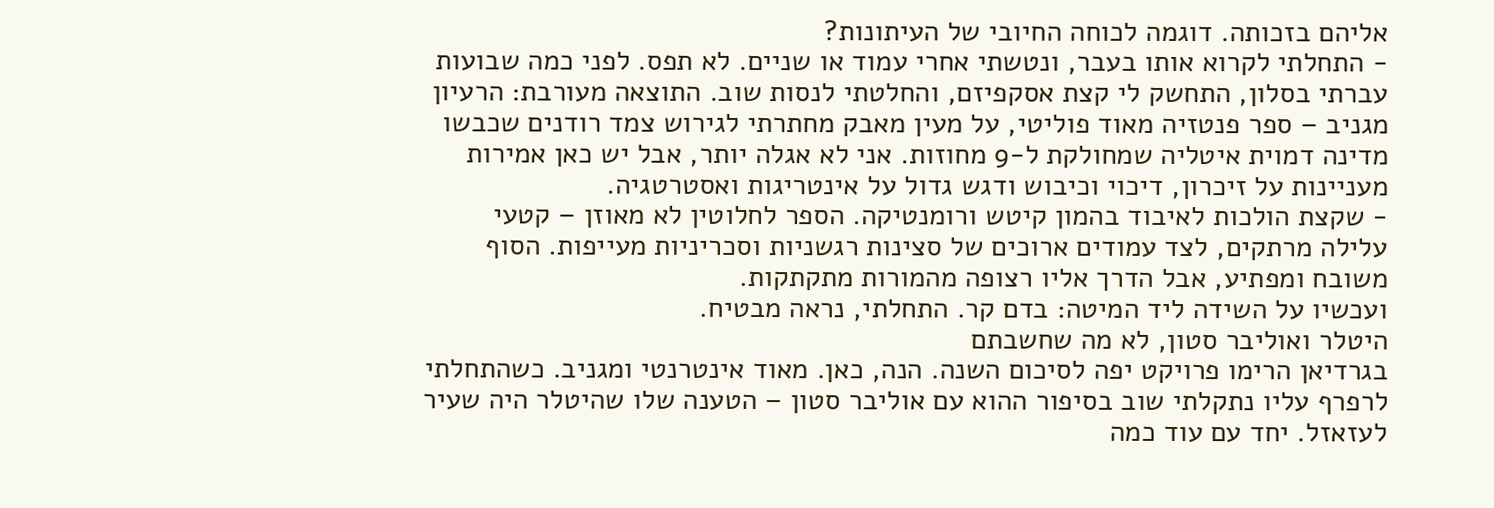אליהם בזכותה. דוגמה לכוחה החיובי של העיתונות?
- התחלתי לקרוא אותו בעבר, ונטשתי אחרי עמוד או שניים. לא תפס. לפני כמה שבועות עברתי בסלון, התחשק לי קצת אסקפיזם, והחלטתי לנסות שוב. התוצאה מעורבת: הרעיון מגניב – ספר פנטזיה מאוד פוליטי, על מעין מאבק מחתרתי לגירוש צמד רודנים שכבשו מדינה דמוית איטליה שמחולקת ל-9 מחוזות. אני לא אגלה יותר, אבל יש כאן אמירות מעניינות על זיכרון, דיכוי וכיבוש ודגש גדול על אינטריגות ואסטרטגיה.
- שקצת הולכות לאיבוד בהמון קיטש ורומנטיקה. הספר לחלוטין לא מאוזן – קטעי עלילה מרתקים, לצד עמודים ארוכים של סצינות רגשניות וסכריניות מעייפות. הסוף משובח ומפתיע, אבל הדרך אליו רצופה מהמורות מתקתקות.
ועכשיו על השידה ליד המיטה: בדם קר. התחלתי, נראה מבטיח.
היטלר ואוליבר סטון, לא מה שחשבתם
בגרדיאן הרימו פרויקט יפה לסיכום השנה. הנה, כאן. מאוד אינטרנטי ומגניב. כשהתחלתי לרפרף עליו נתקלתי שוב בסיפור ההוא עם אוליבר סטון – הטענה שלו שהיטלר היה שעיר לעזאזל. יחד עם עוד כמה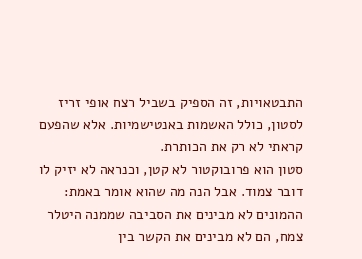התבטאויות, זה הספיק בשביל רצח אופי זריז לסטון, כולל האשמות באנטישמיות. אלא שהפעם קראתי לא רק את הכותרת.
סטון הוא פרובוקטור לא קטן, וכנראה לא יזיק לו דובר צמוד. אבל הנה מה שהוא אומר באמת: ההמונים לא מבינים את הסביבה שממנה היטלר צמח, הם לא מבינים את הקשר בין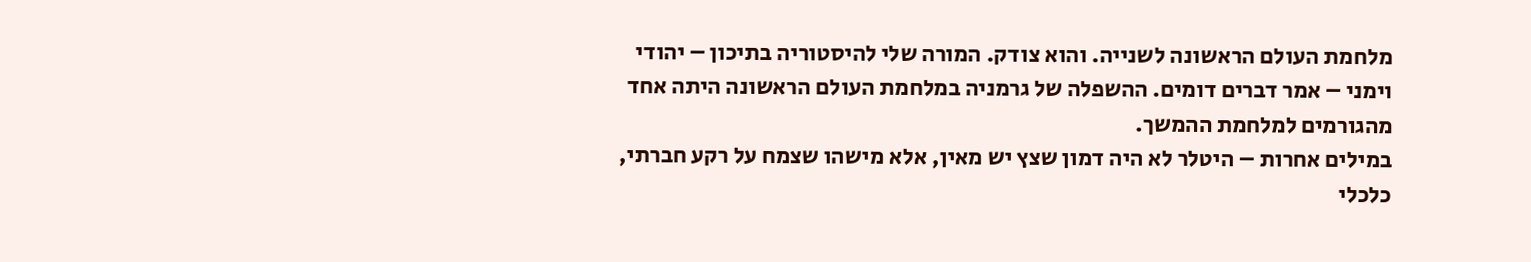מלחמת העולם הראשונה לשנייה. והוא צודק. המורה שלי להיסטוריה בתיכון – יהודי וימני – אמר דברים דומים. ההשפלה של גרמניה במלחמת העולם הראשונה היתה אחד מהגורמים למלחמת ההמשך.
במילים אחרות – היטלר לא היה דמון שצץ יש מאין, אלא מישהו שצמח על רקע חברתי, כלכלי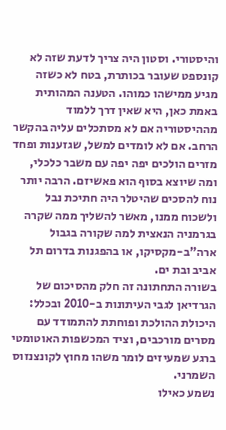והיסטורי. וסטון היה צריך לדעת שזה לא קונספט שעובר בכותרת, בטח לא כשזה מגיע ממישהו כמוהו. הטענה המהותית באמת כאן, היא שאין דרך ללמוד מההיסטוריה אם לא מסתכלים עליה בהקשר הרחב. אם לא לומדים למשל, שגזענות ופחד מזרים הולכים יפה יפה עם משבר כלכלי, ומה שיוצא בסוף הוא פאשיזם. הרבה יותר נוח להסכים שהיטלר היה חתיכת נבל ולשכוח ממנו, מאשר להשליך ממה שקרה בגרמניה הנאצית למה שקורה בגבול ארה"ב-מקסיקו, או בהפגנות בדרום תל אביב ובת ים.
בשורה התחתונה זה חלק מהסיכום של הגרדיאן לגבי העיתונות ב-2010 ובכלל: היכולת ההולכת ופוחתת להתמודד עם מסרים מורכבים, וציד המכשפות האוטומטי ברגע שמעיזים לומר משהו מחוץ לקונצנזוס השמרני.
נשמע כאילו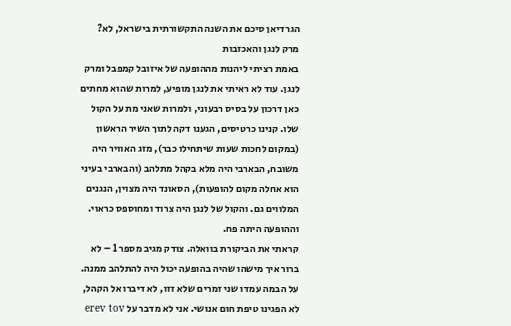הגרדיאן סיכם את השנה התקשורתית בישראל, לא?
מרק לנגן והאכזבות
באמת רציתי ליהנות מההופעה של איזובל קמפבל ומרק לנגן. עוד לא ראיתי את לנגן מופיע, למרות שהוא מחתים כאן דרכון על בסיס רבעוני, ולמרות שאני מת על הקול שלו. קנינו כרטיסים, הגענו דקה לתוך השיר הראשון (במקום לחכות שעות שיתחילו כבר), מזג האוויר היה משובח, הבארבי היה מלא בקהל מתלהב (והבארבי בעיני הוא אחלה מקום להופעות), הסאונד היה מצוין, הנגנים המלווים גם. והקול של לנגן היה צרוד ומחוספס כראוי. וההופעה היתה פח.
קראתי את הביקורת בוואלה. צודק מגיב מספר 1 – לא ברור איך מישהו שהיה בהופעה יכול היה להתלהב ממנה. על הבמה עמדו שני זמרים שלא זזו, לא דיברו אל הקהל, לא הפגינו טיפת חום אנושי. אני לא מדבר על erev tov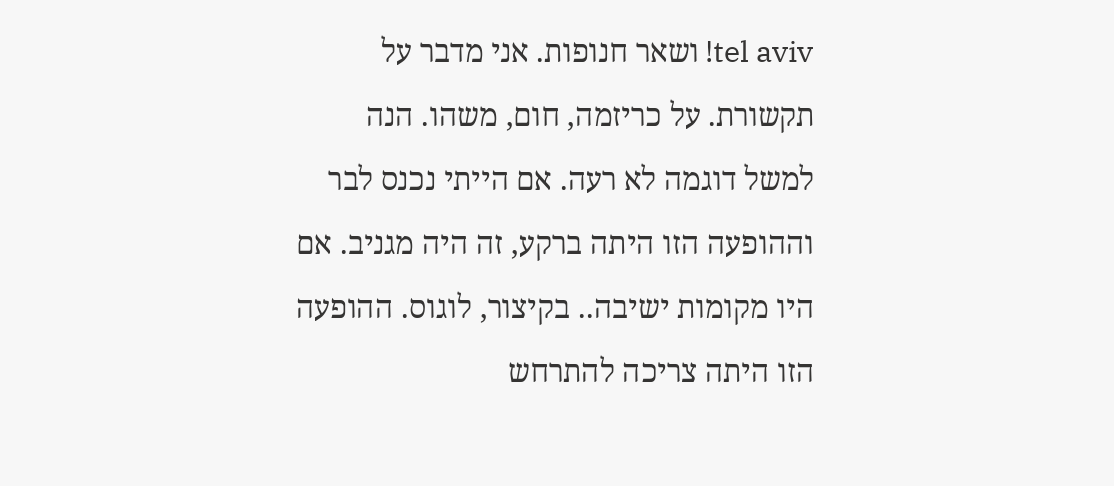tel aviv! ושאר חנופות. אני מדבר על תקשורת. על כריזמה, חום, משהו. הנה למשל דוגמה לא רעה. אם הייתי נכנס לבר וההופעה הזו היתה ברקע, זה היה מגניב. אם היו מקומות ישיבה.. בקיצור, לוגוס. ההופעה הזו היתה צריכה להתרחש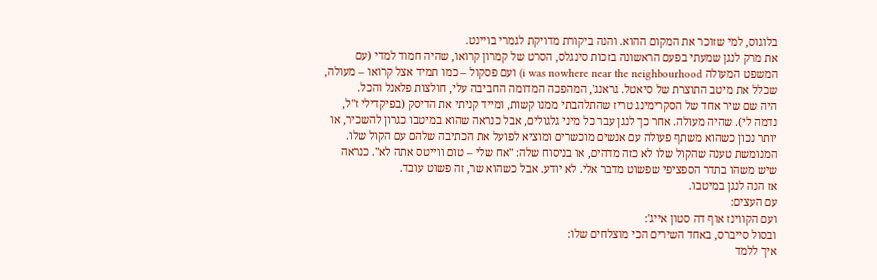בלוגוס, למי שזוכר את המקום ההוא. והנה ביקורת מדויקת לגמרי בויינט.
את מרק לנגן שמעתי בפעם הראשונה בזכות סינגלס, הסרט של קמרון קרואו, שהיה חמוד למדי (עם המשפט המעולה i was nowhere near the neighbourhood) ועם פסקול – כמו תמיד אצל קרואו – מעולה, שכלל את מיטב התוצרת של סיאטל. גראנג', המהפכה המדומה החביבה עלי, חולצות פלאנל והכל.
היה שם שיר אחד של הסקרימינג טריז שהתלהבתי ממנו קשות, ומייד קניתי את הדיסק (בפיקדילי ז"ל, נדמה לי). שהיה מעולה. אחר כך לנגן עבר כל מיני גלגולים, אבל כנראה שהוא במיטבו כגרון להשכיר, או יותר נכון כשהוא משתף פעולה עם אנשים מוכשרים ומוציא לפועל את הכתיבה שלהם עם הקול שלו. המנומשת טענה שהקול שלו לא כזה מדהים, או בניסוח שלה: "אח שלי – טום ווייטס אתה לא". כנראה שיש משהו בתדר הספציפי שפשוט מדבר אלי. לא יודע. אבל כשהוא שר, זה פשוט עובד.
אז הנה לנגן במיטבו.
עם העצים:
ועם הקווינז אוף דה סטון אייג':
ובסול סייברס, באחד השירים הכי מוצלחים שלו:
איך ללמד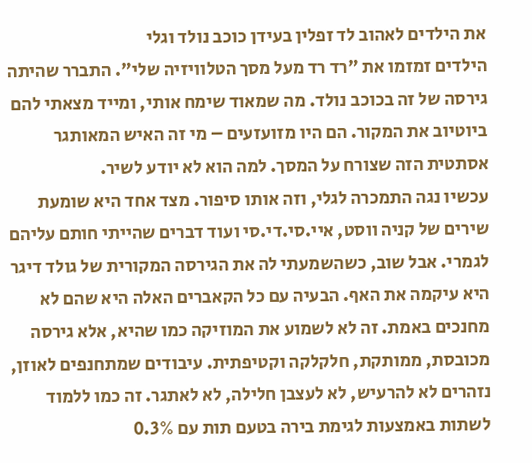את הילדים לאהוב לד זפלין בעידן כוכב נולד וגלי
הילדים זמזמו את "רד רד מעל מסך הטלוויזיה שלי". התברר שהיתה גירסה של זה בכוכב נולד. מה שמאוד שימח אותי, ומייד מצאתי להם ביוטיוב את המקור. הם היו מזועזעים – מי זה האיש המאותגר אסתטית הזה שצורח על המסך. למה הוא לא יודע לשיר.
עכשיו נגה התמכרה לגלי, וזה אותו סיפור. מצד אחד היא שומעת שירים של קניה ווסט, איי.סי.די.סי ועוד דברים שהייתי חותם עליהם לגמרי. אבל שוב, כשהשמעתי לה את הגירסה המקורית של גולד דיגר היא עיקמה את האף. הבעיה עם כל הקאברים האלה היא שהם לא מחנכים באמת. זה לא לשמוע את המוזיקה כמו שהיא, אלא גירסה מכובסת, ממותקת, חלקלקה וקטיפתית. עיבודים שמתחנפים לאוזן, נזהרים לא להרעיש, לא לעצבן חלילה, לא לאתגר. זה כמו ללמוד לשתות באמצעות לגימת בירה בטעם תות עם 0.3%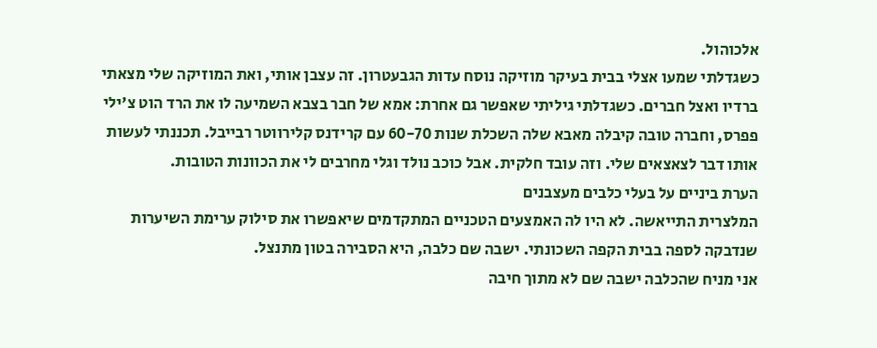אלכוהול.
כשגדלתי שמעו אצלי בבית בעיקר מוזיקה נוסח עדות הגבעטרון. זה עצבן אותי, ואת המוזיקה שלי מצאתי ברדיו ואצל חברים. כשגדלתי גיליתי שאפשר גם אחרת: אמא של חבר בצבא השמיעה לו את הרד הוט צ'ילי פפרס, וחברה טובה קיבלה מאבא שלה השכלת שנות 60-70 עם קרידנס קלירווטר רבייבל. תכננתי לעשות אותו דבר לצאצאים שלי. וזה עובד חלקית. אבל כוכב נולד וגלי מחרבים לי את הכוונות הטובות.
הערת ביניים על בעלי כלבים מעצבנים
המלצרית התייאשה. לא היו לה האמצעים הטכניים המתקדמים שיאפשרו את סילוק ערימת השיערות שנדבקה לספה בבית הקפה השכונתי. ישבה שם כלבה, היא הסבירה בטון מתנצל.
אני מניח שהכלבה ישבה שם לא מתוך חיבה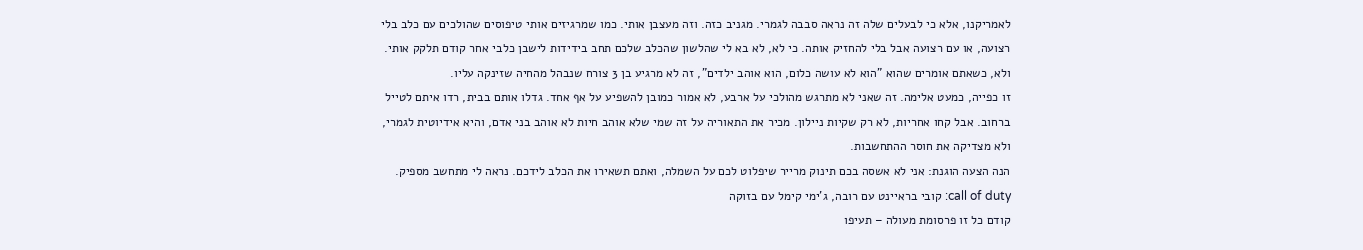לאמריקנו, אלא כי לבעלים שלה זה נראה סבבה לגמרי. מגניב כזה. וזה מעצבן אותי. כמו שמרגיזים אותי טיפוסים שהולכים עם כלב בלי רצועה, או עם רצועה אבל בלי להחזיק אותה. כי לא, לא בא לי שהלשון שהכלב שלכם תחב בידידות לישבן כלבי אחר קודם תלקק אותי. ולא, כשאתם אומרים שהוא "הוא לא עושה כלום, הוא אוהב ילדים", זה לא מרגיע בן 3 צורח שנבהל מהחיה שזינקה עליו.
זו כפייה, כמעט אלימה. זה שאני לא מתרגש מהולכי על ארבע, לא אמור כמובן להשפיע על אף אחד. גדלו אותם בבית, רדו איתם לטייל ברחוב. אבל קחו אחריות, לא רק שקיות ניילון. מכיר את התאוריה על זה שמי שלא אוהב חיות לא אוהב בני אדם, והיא אידיוטית לגמרי, ולא מצדיקה את חוסר ההתחשבות.
הנה הצעה הוגנת: אני לא אשסה בכם תינוק מרייר שיפלוט לכם על השמלה, ואתם תשאירו את הכלב לידכם. נראה לי מתחשב מספיק.
call of duty: קובי בראיינט עם רובה, ג'ימי קימל עם בזוקה
קודם כל זו פרסומת מעולה – תעיפו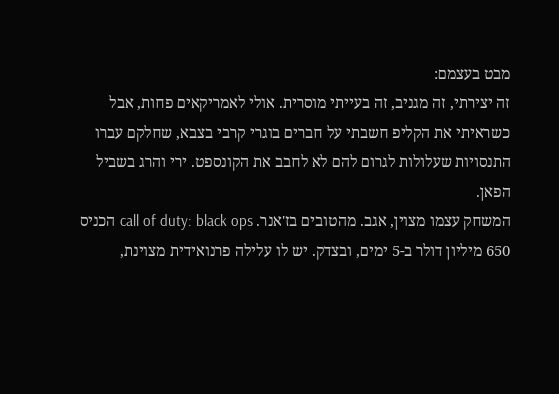מבט בעצמם:
זה יצירתי, זה מגניב, זה בעייתי מוסרית. אולי לאמריקאים פחות, אבל כשראיתי את הקליפ חשבתי על חברים בוגרי קרבי בצבא, שחלקם עברו התנסויות שעלולות לגרום להם לא לחבב את הקונספט. ירי והרג בשביל הפאן.
המשחק עצמו מצוין, אגב. מהטובים בז'אנר. call of duty: black ops הכניס 650 מיליון דולר ב-5 ימים, ובצדק. יש לו עלילה פרנואידית מצוינת,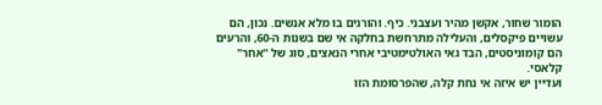הומור שחור, אקשן מהיר ועצבני. כיף. והורגים בו מלא אנשים. נכון, הם עשויים פיקסלים, והעלילה מתרחשת בחלקה אי שם בשנות ה-60, והרעים הם קומוניסטים, הבד גאי האולטימטיבי אחרי הנאצים, סוג של "אחר" קלאסי.
ועדיין יש איזה אי נחת קלה, שהפרסומת הזו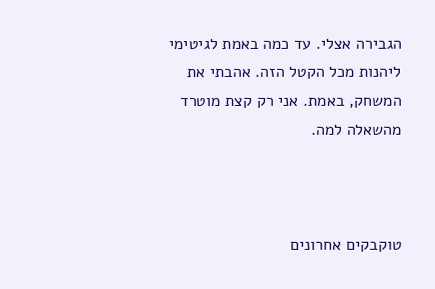הגבירה אצלי. עד כמה באמת לגיטימי ליהנות מכל הקטל הזה. אהבתי את המשחק, באמת. אני רק קצת מוטרד מהשאלה למה.



טוקבקים אחרונים